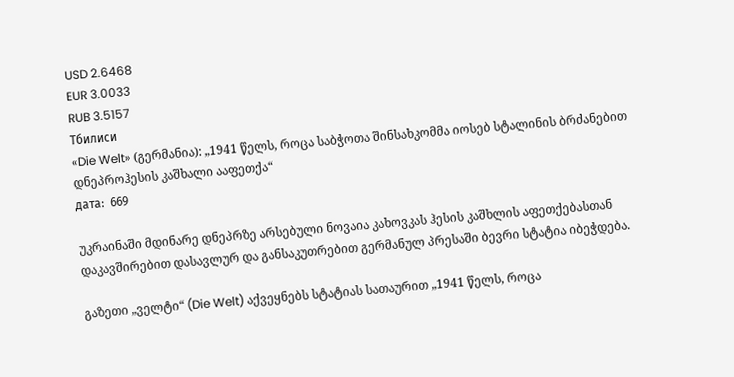USD 2.6468
EUR 3.0033
RUB 3.5157
Тбилиси
«Die Welt» (გერმანია): „1941 წელს, როცა საბჭოთა შინსახკომმა იოსებ სტალინის ბრძანებით დნეპროჰესის კაშხალი ააფეთქა“
дата:  669

უკრაინაში მდინარე დნეპრზე არსებული ნოვაია კახოვკას ჰესის კაშხლის აფეთქებასთან დაკავშირებით დასავლურ და განსაკუთრებით გერმანულ პრესაში ბევრი სტატია იბეჭდება.

გაზეთი „ველტი“ (Die Welt) აქვეყნებს სტატიას სათაურით „1941 წელს, როცა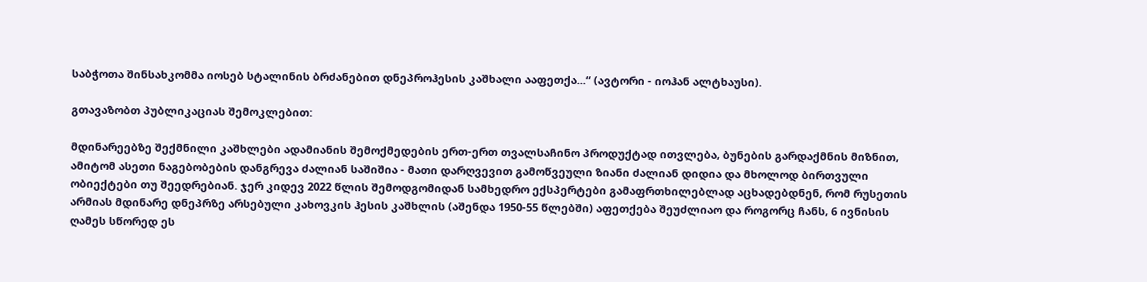საბჭოთა შინსახკომმა იოსებ სტალინის ბრძანებით დნეპროჰესის კაშხალი ააფეთქა...“ (ავტორი - იოჰან ალტხაუსი).

გთავაზობთ პუბლიკაციას შემოკლებით:

მდინარეებზე შექმნილი კაშხლები ადამიანის შემოქმედების ერთ-ერთ თვალსაჩინო პროდუქტად ითვლება, ბუნების გარდაქმნის მიზნით, ამიტომ ასეთი ნაგებობების დანგრევა ძალიან საშიშია - მათი დარღვევით გამოწვეული ზიანი ძალიან დიდია და მხოლოდ ბირთვული ობიექტები თუ შეედრებიან. ჯერ კიდევ 2022 წლის შემოდგომიდან სამხედრო ექსპერტები გამაფრთხილებლად აცხადებდნენ, რომ რუსეთის არმიას მდინარე დნეპრზე არსებული კახოვკის ჰესის კაშხლის (აშენდა 1950-55 წლებში) აფეთქება შეუძლიაო და როგორც ჩანს, 6 ივნისის ღამეს სწორედ ეს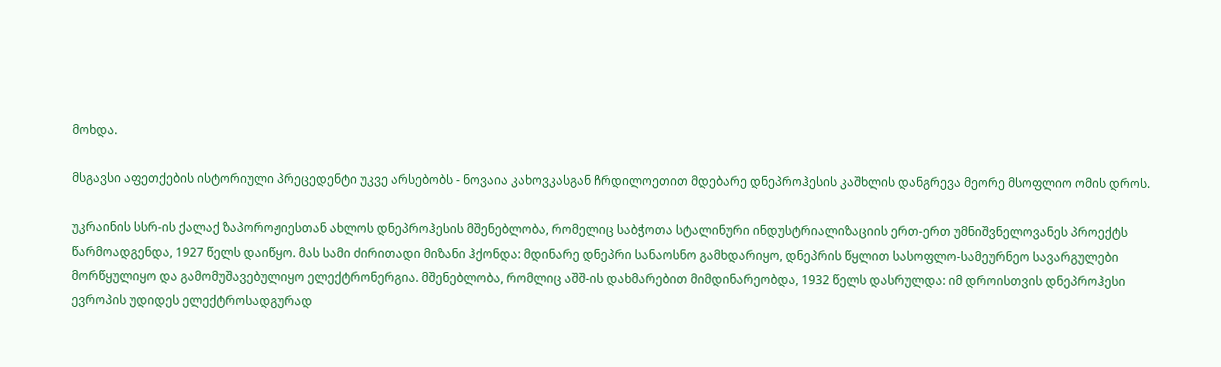მოხდა.

მსგავსი აფეთქების ისტორიული პრეცედენტი უკვე არსებობს - ნოვაია კახოვკასგან ჩრდილოეთით მდებარე დნეპროჰესის კაშხლის დანგრევა მეორე მსოფლიო ომის დროს.

უკრაინის სსრ-ის ქალაქ ზაპოროჟიესთან ახლოს დნეპროჰესის მშენებლობა, რომელიც საბჭოთა სტალინური ინდუსტრიალიზაციის ერთ-ერთ უმნიშვნელოვანეს პროექტს წარმოადგენდა, 1927 წელს დაიწყო. მას სამი ძირითადი მიზანი ჰქონდა: მდინარე დნეპრი სანაოსნო გამხდარიყო, დნეპრის წყლით სასოფლო-სამეურნეო სავარგულები მორწყულიყო და გამომუშავებულიყო ელექტრონერგია. მშენებლობა, რომლიც აშშ-ის დახმარებით მიმდინარეობდა, 1932 წელს დასრულდა: იმ დროისთვის დნეპროჰესი ევროპის უდიდეს ელექტროსადგურად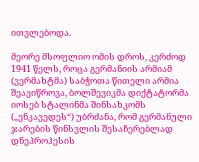ითვლებოდა.

მეორე მსოფლიო ომის დროს, კერძოდ 1941 წელს, როცა გერმანიის არმიამ (ვერმახტმა) საბჭოთა წითელი არმია შეავიწროვა, ბოლშევიკმა დიქტატორმა იოსებ სტალინმა შინსახკომს („ენკავედეს“) უბრძანა, რომ გერმანული ჯარების წინსვლის შესაჩერებლად დნეპროჰესის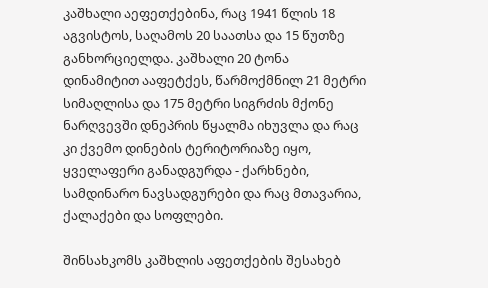კაშხალი აეფეთქებინა, რაც 1941 წლის 18 აგვისტოს, საღამოს 20 საათსა და 15 წუთზე  განხორციელდა. კაშხალი 20 ტონა დინამიტით ააფეტქეს, წარმოქმნილ 21 მეტრი სიმაღლისა და 175 მეტრი სიგრძის მქონე ნარღვევში დნეპრის წყალმა იხუვლა და რაც კი ქვემო დინების ტერიტორიაზე იყო, ყველაფერი განადგურდა - ქარხნები, სამდინარო ნავსადგურები და რაც მთავარია, ქალაქები და სოფლები.

შინსახკომს კაშხლის აფეთქების შესახებ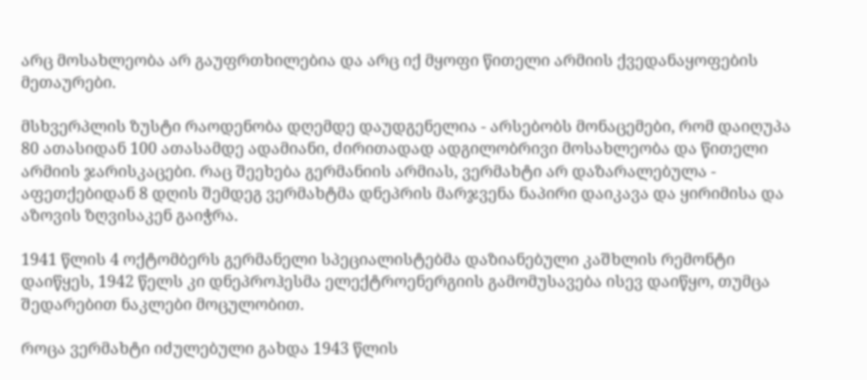არც მოსახლეობა არ გაუფრთხილებია და არც იქ მყოფი წითელი არმიის ქვედანაყოფების მეთაურები.

მსხვერპლის ზუსტი რაოდენობა დღემდე დაუდგენელია - არსებობს მონაცემები, რომ დაიღუპა 80 ათასიდან 100 ათასამდე ადამიანი, ძირითადად ადგილობრივი მოსახლეობა და წითელი არმიის ჯარისკაცები. რაც შეეხება გერმანიის არმიას, ვერმახტი არ დაზარალებულა - აფეთქებიდან 8 დღის შემდეგ ვერმახტმა დნეპრის მარჯვენა ნაპირი დაიკავა და ყირიმისა და აზოვის ზღვისაკენ გაიჭრა.

1941 წლის 4 ოქტომბერს გერმანელი სპეციალისტებმა დაზიანებული კაშხლის რემონტი დაიწყეს, 1942 წელს კი დნეპროჰესმა ელექტროენერგიის გამომუსავება ისევ დაიწყო, თუმცა შედარებით ნაკლები მოცულობით.

როცა ვერმახტი იძულებული გახდა 1943 წლის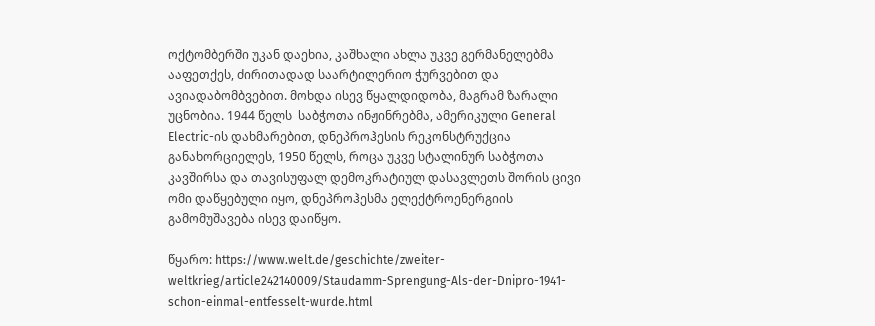ოქტომბერში უკან დაეხია, კაშხალი ახლა უკვე გერმანელებმა ააფეთქეს, ძირითადად საარტილერიო ჭურვებით და ავიადაბომბვებით. მოხდა ისევ წყალდიდობა, მაგრამ ზარალი უცნობია. 1944 წელს  საბჭოთა ინჟინრებმა, ამერიკული General Electric-ის დახმარებით, დნეპროჰესის რეკონსტრუქცია განახორციელეს, 1950 წელს, როცა უკვე სტალინურ საბჭოთა კავშირსა და თავისუფალ დემოკრატიულ დასავლეთს შორის ცივი ომი დაწყებული იყო, დნეპროჰესმა ელექტროენერგიის გამომუშავება ისევ დაიწყო.

წყარო: https://www.welt.de/geschichte/zweiter-weltkrieg/article242140009/Staudamm-Sprengung-Als-der-Dnipro-1941-schon-einmal-entfesselt-wurde.html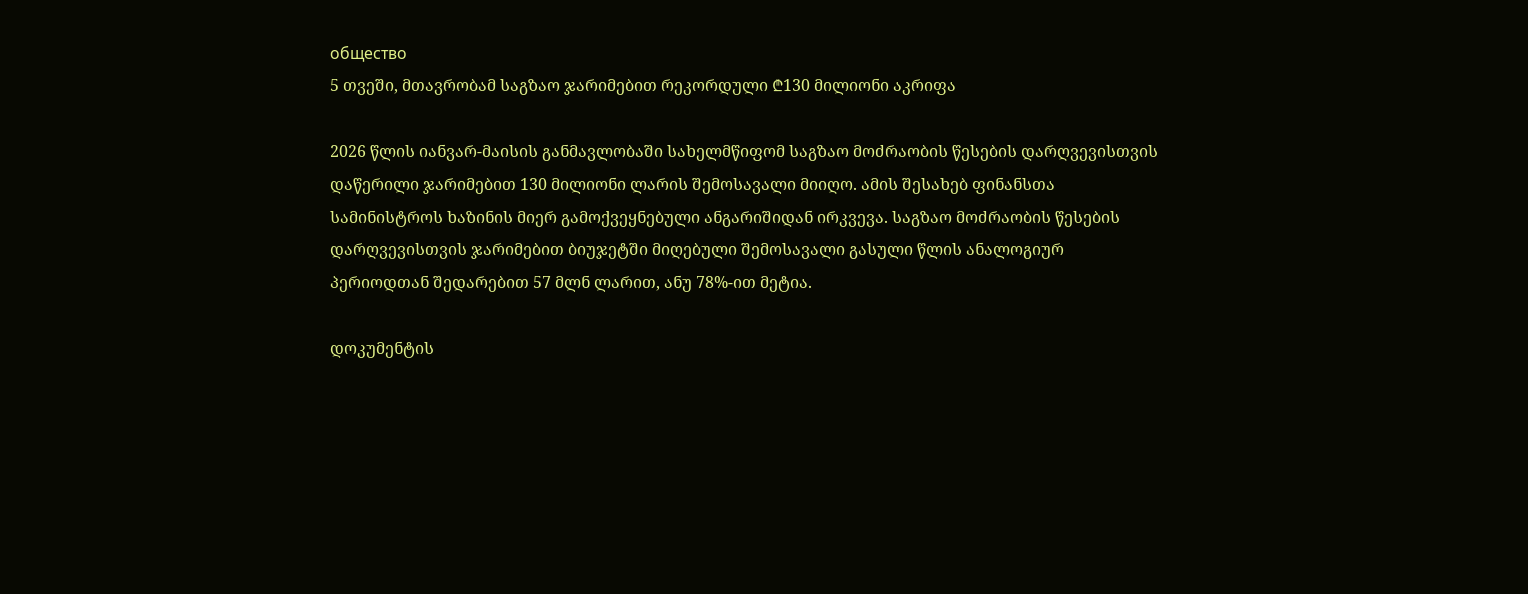общество
5 თვეში, მთავრობამ საგზაო ჯარიმებით რეკორდული ₾130 მილიონი აკრიფა

2026 წლის იანვარ-მაისის განმავლობაში სახელმწიფომ საგზაო მოძრაობის წესების დარღვევისთვის დაწერილი ჯარიმებით 130 მილიონი ლარის შემოსავალი მიიღო. ამის შესახებ ფინანსთა სამინისტროს ხაზინის მიერ გამოქვეყნებული ანგარიშიდან ირკვევა. საგზაო მოძრაობის წესების დარღვევისთვის ჯარიმებით ბიუჯეტში მიღებული შემოსავალი გასული წლის ანალოგიურ პერიოდთან შედარებით 57 მლნ ლარით, ანუ 78%-ით მეტია.

დოკუმენტის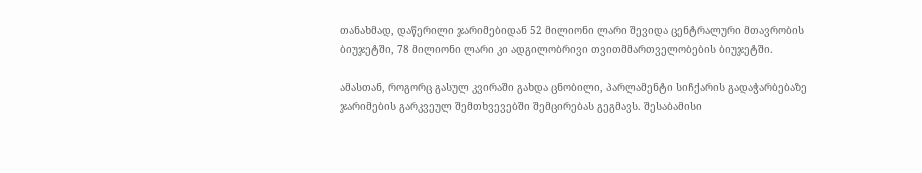თანახმად, დაწერილი ჯარიმებიდან 52 მილიონი ლარი შევიდა ცენტრალური მთავრობის ბიუჯეტში, 78 მილიონი ლარი კი ადგილობრივი თვითმმართველობების ბიუჯეტში.

ამასთან, როგორც გასულ კვირაში გახდა ცნობილი, პარლამენტი სიჩქარის გადაჭარბებაზე ჯარიმების გარკვეულ შემთხვევებში შემცირებას გეგმავს. შესაბამისი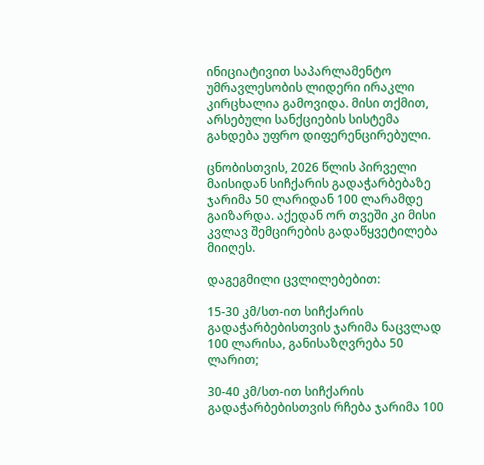ინიციატივით საპარლამენტო უმრავლესობის ლიდერი ირაკლი კირცხალია გამოვიდა. მისი თქმით, არსებული სანქციების სისტემა გახდება უფრო დიფერენცირებული.

ცნობისთვის, 2026 წლის პირველი მაისიდან სიჩქარის გადაჭარბებაზე ჯარიმა 50 ლარიდან 100 ლარამდე გაიზარდა. აქედან ორ თვეში კი მისი კვლავ შემცირების გადაწყვეტილება მიიღეს.

დაგეგმილი ცვლილებებით:

15-30 კმ/სთ-ით სიჩქარის გადაჭარბებისთვის ჯარიმა ნაცვლად 100 ლარისა, განისაზღვრება 50 ლარით;

30-40 კმ/სთ-ით სიჩქარის გადაჭარბებისთვის რჩება ჯარიმა 100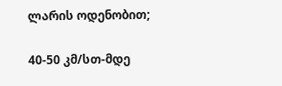ლარის ოდენობით;

40-50 კმ/სთ-მდე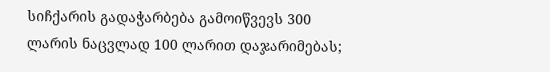სიჩქარის გადაჭარბება გამოიწვევს 300 ლარის ნაცვლად 100 ლარით დაჯარიმებას;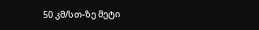50 კმ/სთ-ზე მეტი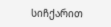სიჩქარით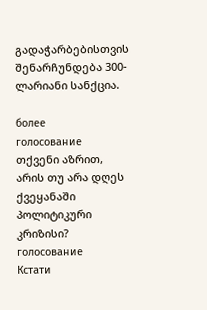გადაჭარბებისთვის შენარჩუნდება 300-ლარიანი სანქცია.

более
голосование
თქვენი აზრით, არის თუ არა დღეს ქვეყანაში პოლიტიკური კრიზისი?
голосование
Кстати